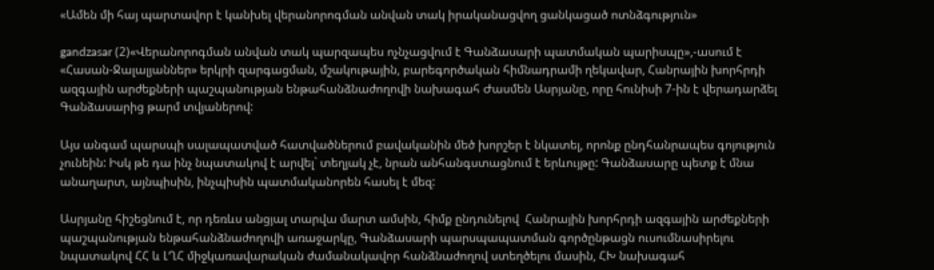«Ամեն մի հայ պարտավոր է կանխել վերանորոգման անվան տակ իրականացվող ցանկացած ոտնձգություն»

gandzasar (2)«Վերանորոգման անվան տակ պարզապես ոչնչացվում է Գանձասարի պատմական պարիսպը»,-ասում է «Հասան-Ջալալյաններ» երկրի զարգացման, մշակութային, բարեգործական հիմնադրամի ղեկավար, Հանրային խորհրդի ազգային արժեքների պաշպանության ենթահանձնաժողովի նախագահ Ժասմեն Ասրյանը, որը հունիսի 7-ին է վերադարձել Գանձասարից թարմ տվյաներով:

Այս անգամ պարսպի սալապատված հատվածներում բավականին մեծ խորշեր է նկատել, որոնք ընդհանրապես գոյություն չունեին: Իսկ թե դա ինչ նպատակով է արվել` տեղյակ չէ, նրան անհանգստացնում է երևույթը: Գանձասարը պետք է մնա անաղարտ, այնպիսին, ինչպիսին պատմականորեն հասել է մեզ:

Ասրյանը հիշեցնում է, որ դեռևս անցյալ տարվա մարտ ամսին, հիմք ընդունելով  Հանրային խորհրդի ազգային արժեքների պաշպանության ենթահանձնաժողովի առաջարկը, Գանձասարի պարսպապատման գործընթացն ուսումնասիրելու նպատակով ՀՀ և ԼՂՀ միջկառավարական ժամանակավոր հանձնաժողով ստեղծելու մասին, ՀԽ նախագահ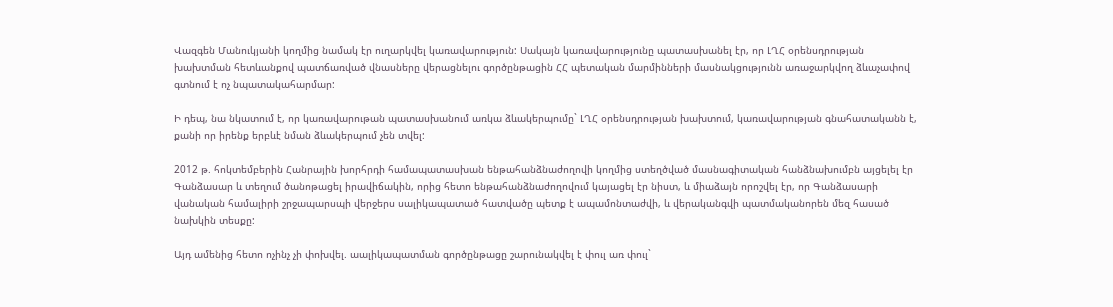Վազգեն Մանուկյանի կողմից նամակ էր ուղարկվել կառավարություն: Սակայն կառավարությունը պատասխանել էր, որ ԼՂՀ օրենսդրության խախտման հետևանքով պատճառված վնասները վերացնելու գործընթացին ՀՀ պետական մարմինների մասնակցությունն առաջարկվող ձևաչափով գտնում է ոչ նպատակահարմար:

Ի դեպ, նա նկատում է, որ կառավարութան պատասխանում առկա ձևակերպումը` ԼՂՀ օրենսդրության խախտում, կառավարության գնահատականն է, քանի որ իրենք երբևէ նման ձևակերպում չեն տվել:

2012 թ. հոկտեմբերին Հանրային խորհրդի համապատասխան ենթահանձնաժողովի կողմից ստեղծված մասնագիտական հանձնախումբն այցելել էր Գանձասար և տեղում ծանոթացել իրավիճակին, որից հետո ենթահանձնաժողովում կայացել էր նիստ, և միաձայն որոշվել էր, որ Գանձասարի վանական համալիրի շրջապարսպի վերջերս սալիկապատած հատվածը պետք է ապամոնտաժվի, և վերականգվի պատմականորեն մեզ հասած նախկին տեսքը:

Այդ ամենից հետո ոչինչ չի փոխվել. աալիկապատման գործընթացը շարունակվել է փուլ առ փուլ`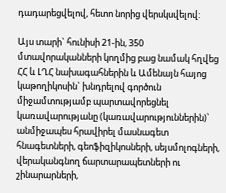դադարեցվելով, հետո նորից վերսկսվելով:

Այս տարի` հունիսի 21-ին, 350 մտավորականների կողմից բաց նամակ հղվեց ՀՀ և ԼՂՀ նախագահներին և Ամենայն հայոց կաթողիկոսին` խնդրելով գործուն միջամտությամբ պարտավորեցնել կառավարությանը (կառավարություններին)՝ անմիջապես հրավիրել մասնագետ հնագետների, գեոֆիզիկոսների, սեյսմոլոգների, վերականգնող ճարտարապետների ու շինարարների,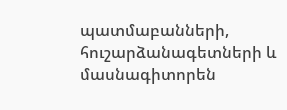պատմաբանների, հուշարձանագետների և մասնագիտորեն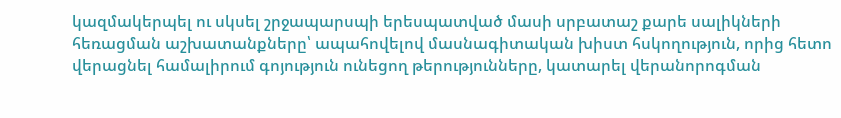կազմակերպել ու սկսել շրջապարսպի երեսպատված մասի սրբատաշ քարե սալիկների հեռացման աշխատանքները՝ ապահովելով մասնագիտական խիստ հսկողություն, որից հետո վերացնել համալիրում գոյություն ունեցող թերությունները, կատարել վերանորոգման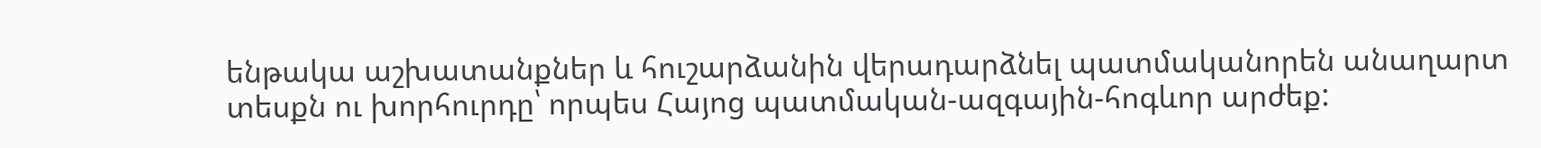ենթակա աշխատանքներ և հուշարձանին վերադարձնել պատմականորեն անաղարտ տեսքն ու խորհուրդը՝ որպես Հայոց պատմական-ազգային-հոգևոր արժեք: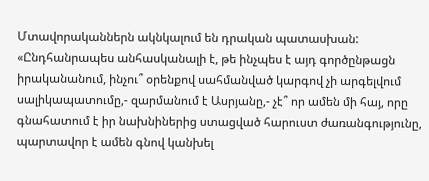Մտավորականներն ակնկալում են դրական պատասխան: «Ընդհանրապես անհասկանալի է, թե ինչպես է այդ գործընթացն իրականանում, ինչու՞ օրենքով սահմանված կարգով չի արգելվում սալիկապատումը,- զարմանում է Ասրյանը,- չէ՞ որ ամեն մի հայ, որը գնահատում է իր նախնիներից ստացված հարուստ ժառանգությունը, պարտավոր է ամեն գնով կանխել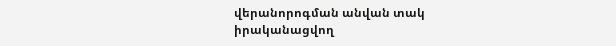վերանորոգման անվան տակ իրականացվող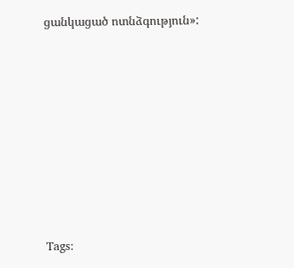ցանկացած ոտնձգություն»:









Tags: